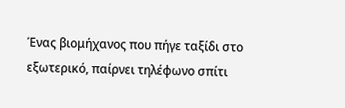Ένας βιομήχανος που πήγε ταξίδι στο εξωτερικό, παίρνει τηλέφωνο σπίτι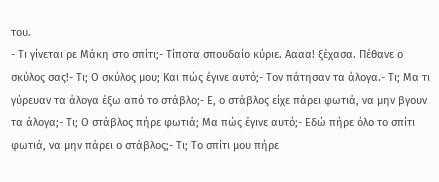του.
- Τι γίνεται ρε Μάκη στο σπίτι;- Τίποτα σπουδαίο κύριε. Αααα! ξέχασα. Πέθανε ο σκύλος σας!- Τι; Ο σκύλος μου; Και πώς έγινε αυτό;- Τον πάτησαν τα άλογα.- Τι; Μα τι γύρευαν τα άλογα έξω από το στάβλο;- Ε, ο στάβλος είχε πάρει φωτιά, να μην βγουν τα άλογα;- Τι; Ο στάβλος πήρε φωτιά; Μα πώς έγινε αυτό;- Εδώ πήρε όλο το σπίτι φωτιά, να μην πάρει ο στάβλος;- Τι; Το σπίτι μου πήρε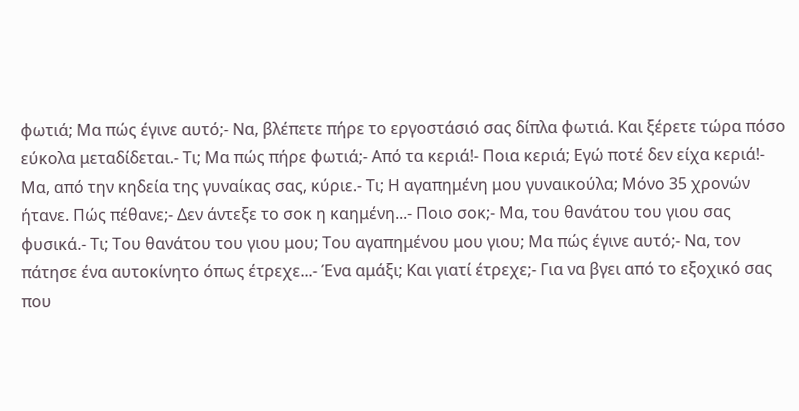φωτιά; Μα πώς έγινε αυτό;- Να, βλέπετε πήρε το εργοστάσιό σας δίπλα φωτιά. Και ξέρετε τώρα πόσο εύκολα μεταδίδεται.- Τι; Μα πώς πήρε φωτιά;- Από τα κεριά!- Ποια κεριά; Εγώ ποτέ δεν είχα κεριά!- Μα, από την κηδεία της γυναίκας σας, κύριε.- Τι; Η αγαπημένη μου γυναικούλα; Μόνο 35 χρονών ήτανε. Πώς πέθανε;- Δεν άντεξε το σοκ η καημένη...- Ποιο σοκ;- Μα, του θανάτου του γιου σας φυσικά.- Τι; Του θανάτου του γιου μου; Του αγαπημένου μου γιου; Μα πώς έγινε αυτό;- Να, τον πάτησε ένα αυτοκίνητο όπως έτρεχε...- Ένα αμάξι; Και γιατί έτρεχε;- Για να βγει από το εξοχικό σας που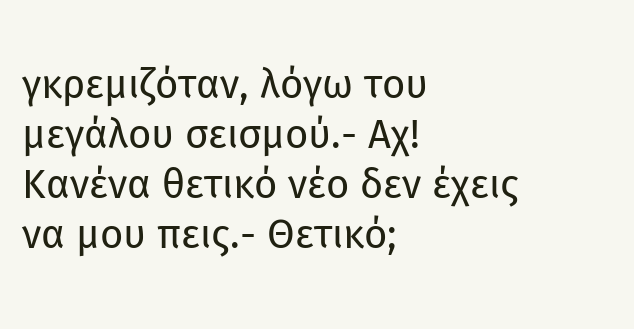γκρεμιζόταν, λόγω του μεγάλου σεισμού.- Αχ! Κανένα θετικό νέο δεν έχεις να μου πεις.- Θετικό;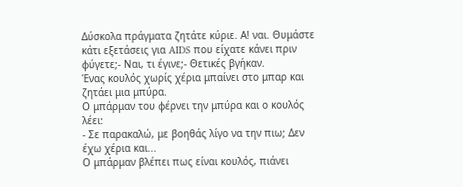Δύσκολα πράγματα ζητάτε κύριε. Α! ναι. Θυμάστε κάτι εξετάσεις για AIDS που είχατε κάνει πριν φύγετε;- Ναι, τι έγινε;- Θετικές βγήκαν.
Ένας κουλός χωρίς χέρια μπαίνει στο μπαρ και ζητάει μια μπύρα.
Ο μπάρμαν του φέρνει την μπύρα και ο κουλός λέει:
- Σε παρακαλώ, με βοηθάς λίγο να την πιω; Δεν έχω χέρια και...
Ο μπάρμαν βλέπει πως είναι κουλός, πιάνει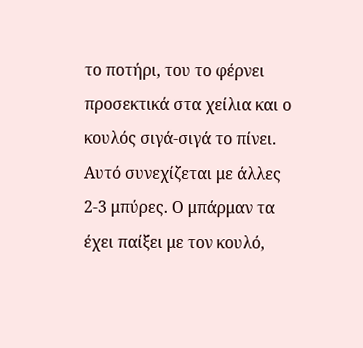το ποτήρι, του το φέρνει προσεκτικά στα χείλια και ο κουλός σιγά-σιγά το πίνει.
Αυτό συνεχίζεται με άλλες 2-3 μπύρες. Ο μπάρμαν τα έχει παίξει με τον κουλό,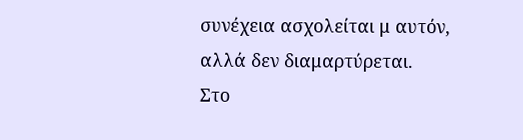συνέχεια ασχολείται μ αυτόν, αλλά δεν διαμαρτύρεται.
Στο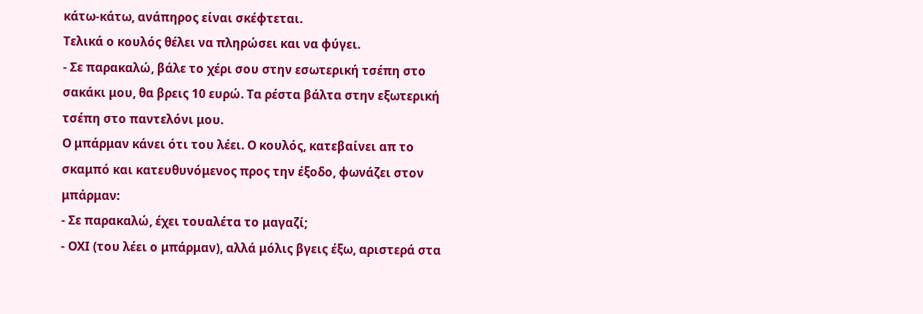κάτω-κάτω, ανάπηρος είναι σκέφτεται.
Τελικά ο κουλός θέλει να πληρώσει και να φύγει.
- Σε παρακαλώ, βάλε το χέρι σου στην εσωτερική τσέπη στο σακάκι μου, θα βρεις 10 ευρώ. Τα ρέστα βάλτα στην εξωτερική τσέπη στο παντελόνι μου.
Ο μπάρμαν κάνει ότι του λέει. Ο κουλός, κατεβαίνει απ το σκαμπό και κατευθυνόμενος προς την έξοδο, φωνάζει στον μπάρμαν:
- Σε παρακαλώ, έχει τουαλέτα το μαγαζί;
- ΟΧΙ (του λέει ο μπάρμαν), αλλά μόλις βγεις έξω, αριστερά στα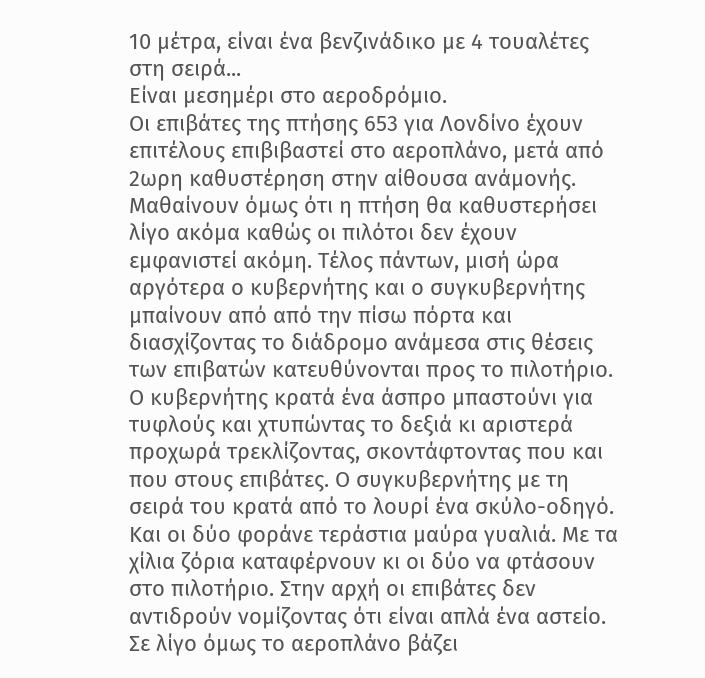10 μέτρα, είναι ένα βενζινάδικο με 4 τουαλέτες στη σειρά...
Είναι μεσημέρι στο αεροδρόμιο.
Οι επιβάτες της πτήσης 653 για Λονδίνο έχουν επιτέλους επιβιβαστεί στο αεροπλάνο, μετά από 2ωρη καθυστέρηση στην αίθουσα ανάμονής. Μαθαίνουν όμως ότι η πτήση θα καθυστερήσει λίγο ακόμα καθώς οι πιλότοι δεν έχουν εμφανιστεί ακόμη. Τέλος πάντων, μισή ώρα αργότερα ο κυβερνήτης και ο συγκυβερνήτης μπαίνουν από από την πίσω πόρτα και διασχίζοντας το διάδρομο ανάμεσα στις θέσεις των επιβατών κατευθύνονται προς το πιλοτήριο. Ο κυβερνήτης κρατά ένα άσπρο μπαστούνι για τυφλούς και χτυπώντας το δεξιά κι αριστερά προχωρά τρεκλίζοντας, σκοντάφτοντας που και που στους επιβάτες. Ο συγκυβερνήτης με τη σειρά του κρατά από το λουρί ένα σκύλο-οδηγό. Και οι δύο φοράνε τεράστια μαύρα γυαλιά. Με τα χίλια ζόρια καταφέρνουν κι οι δύο να φτάσουν στο πιλοτήριο. Στην αρχή οι επιβάτες δεν αντιδρούν νομίζοντας ότι είναι απλά ένα αστείο. Σε λίγο όμως το αεροπλάνο βάζει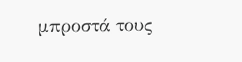μπροστά τους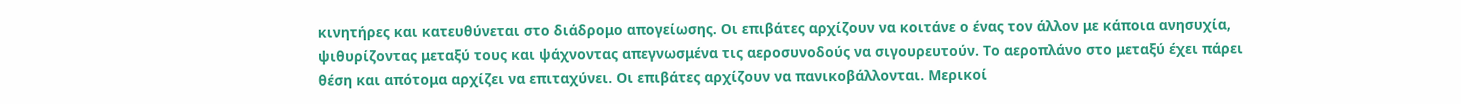κινητήρες και κατευθύνεται στο διάδρομο απογείωσης. Οι επιβάτες αρχίζουν να κοιτάνε ο ένας τον άλλον με κάποια ανησυχία, ψιθυρίζοντας μεταξύ τους και ψάχνοντας απεγνωσμένα τις αεροσυνοδούς να σιγουρευτούν. Το αεροπλάνο στο μεταξύ έχει πάρει θέση και απότομα αρχίζει να επιταχύνει. Οι επιβάτες αρχίζουν να πανικοβάλλονται. Μερικοί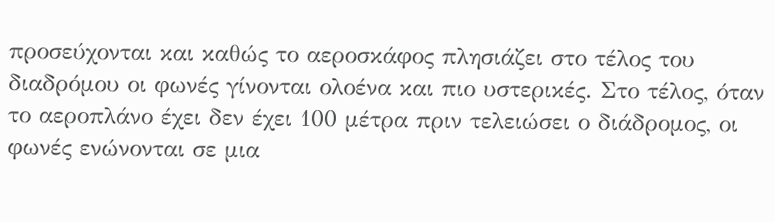προσεύχονται και καθώς το αεροσκάφος πλησιάζει στο τέλος του διαδρόμου οι φωνές γίνονται ολοένα και πιο υστερικές. Στο τέλος, όταν το αεροπλάνο έχει δεν έχει 100 μέτρα πριν τελειώσει ο διάδρομος, οι φωνές ενώνονται σε μια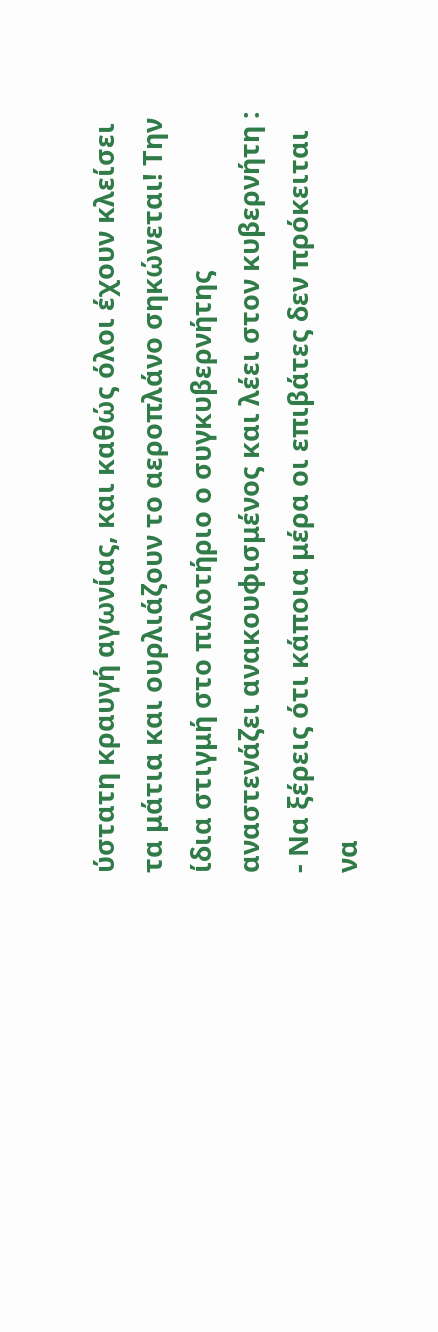ύστατη κραυγή αγωνίας, και καθώς όλοι έχουν κλείσει τα μάτια και ουρλιάζουν το αεροπλάνο σηκώνεται! Την ίδια στιγμή στο πιλοτήριο ο συγκυβερνήτης αναστενάζει ανακουφισμένος και λέει στον κυβερνήτη :
- Να ξέρεις ότι κάποια μέρα οι επιβάτες δεν πρόκειται να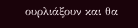ουρλιάξουν και θα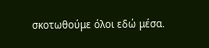σκοτωθούμε όλοι εδώ μέσα.